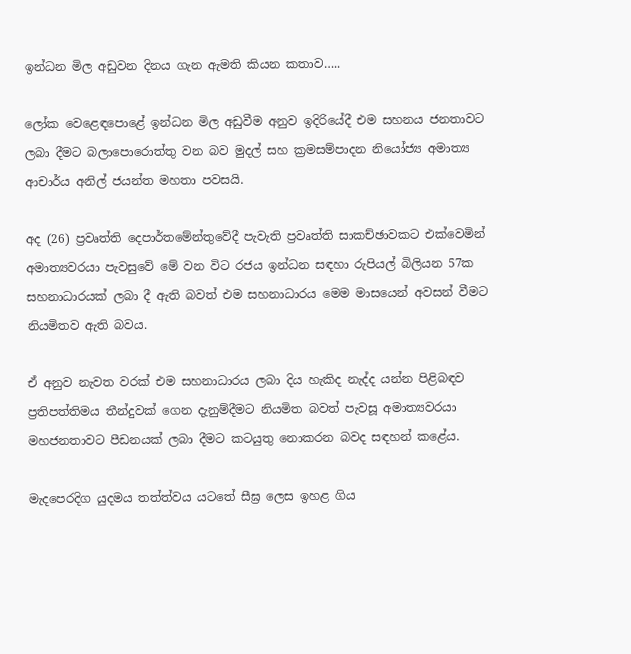ඉන්ධන මිල අඩුවන දිනය ගැන ඇමති කියන කතාව…..

ලෝක වෙළෙඳපොළේ ඉන්ධන මිල අඩුවීම අනුව ඉදිරියේදී එම සහනය ජනතාවට ලබා දීමට බලාපොරොත්තු වන බව මුදල් සහ ක්‍රමසම්පාදන නියෝජ්‍ය අමාත්‍ය ආචාර්ය අනිල් ජයන්ත මහතා පවසයි.

අද (26) ප්‍රවෘත්ති දෙපාර්තමේන්තුවේදී පැවැති ප්‍රවෘත්ති සාකච්ඡාවකට එක්වෙමින් අමාත්‍යවරයා පැවසුවේ මේ වන විට රජය ඉන්ධන සඳහා රුපියල් බිලියන 57ක සහනාධාරයක් ලබා දී ඇති බවත් එම සහනාධාරය මෙම මාසයෙන් අවසන් වීමට නියමිතව ඇති බවය.

ඒ අනුව නැවත වරක් එම සහනාධාරය ලබා දිය හැකිද නැද්ද යන්න පිළිබඳව ප්‍රතිපත්තිමය තීන්දුවක් ගෙන දැනුම්දීමට නියමිත බවත් පැවසූ අමාත්‍යවරයා මහජනතාවට පීඩනයක් ලබා දීමට කටයුතු නොකරන බවද සඳහන් කළේය.

මැදපෙරදිග යුදමය තත්ත්වය යටතේ සීඝ්‍ර ලෙස ඉහළ ගිය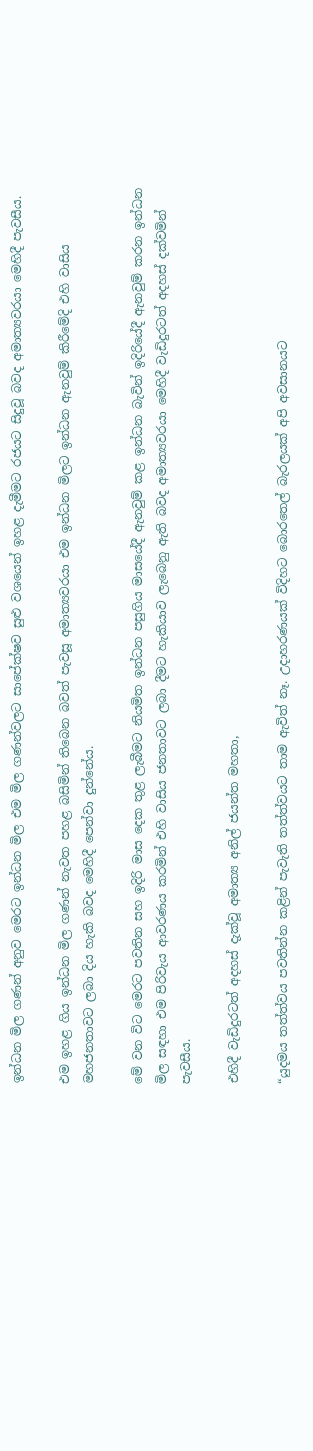ඉන්ධන මිල ගණන් අනුව මෙරට ඉන්ධන මිල එම මිල ගණන්වලට සාපේක්ෂව සුළු වශයෙන් ඉහළ දැමීමට රජයට සිදුවූ බවද අමාත්‍යවරයා මෙහිදී පැවසීය.

එම ඉහළ ගිය ඉන්ධන මිල ගණන් නැවත පහළ බසිමින් තිබෙන බවත් පැවසූ අමාත්‍යවරයා එම ඉන්ධන මිලට ඉන්ධන ඇනවුම් කිරීමේදි එහි වාසිය මහජනතාවට ලබා දිය හැකි බවද මෙහිදී පෙන්වා දුන්නේය.

මේ වන විට මෙරට පවතින සහ ඉදිරි මාස දෙක තුළ ලැබීමට නියමිත ඉන්ධන පසුගිය මාසයේදී ඇනවුම් කළ ඉන්ධන බැවින් ඉදිරියේදී ඇනවුම් කරන ඉන්ධන මිල සඳහා එම පිරිවැය ආවරණය කරමින් එහි වාසිය ජනතාවට ලබා දීමට හැකියාව ලැබෙනු ඇති බවද අමාත්‍යවරයා මෙහිදී වැඩිදුරටත් අදහස් දක්වමින් පැවසීය.

එහිදී වැඩිදුරටත් අදහස් දැක්වූ අමාත්‍ය අනිල් ජයන්ත මහතා,

“යුදමය තත්ත්වය පවතින්න කළින් පැවැති තත්ත්වයට තාම ඇවිත් නෑ. උදාහරණයක් විදිහට බොරතෙල් බැරලයක් අපි අවසානයට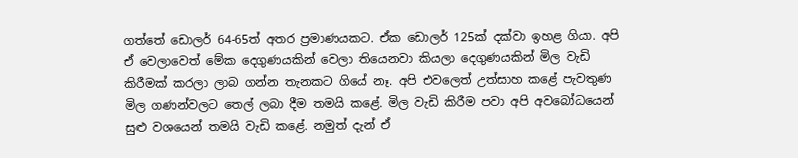ගත්තේ ඩොලර් 64-65ත් අතර ප්‍රමාණයකට. ඒක ඩොලර් 125ක් දක්වා ඉහළ ගියා. අපි ඒ වෙලාවෙත් මේක දෙගුණයකින් වෙලා තියෙනවා කියලා දෙගුණයකින් මිල වැඩි කිරීමක් කරලා ලාබ ගන්න තැනකට ගියේ නෑ. අපි එවලෙත් උත්සාහ කළේ පැවතුණ මිල ගණන්වලට තෙල් ලබා දීම තමයි කළේ. මිල වැඩි කිරීම පවා අපි අවබෝධයෙන් සුළු වශයෙන් තමයි වැඩි කළේ. නමුත් දැන් ඒ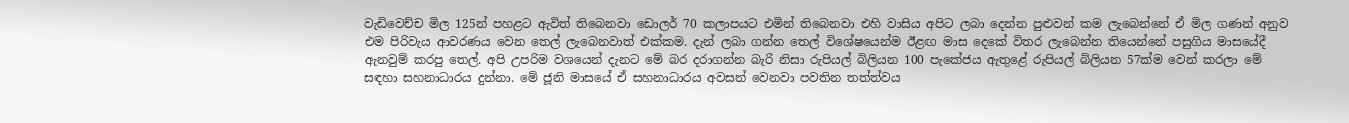වැඩිවෙච්ච මිල 125න් පහළට ඇවිත් තිබෙනවා ඩොලර් 70 කලාපයට එමින් තිබෙනවා එහි වාසිය අපිට ලබා දෙන්න පුළුවන් කම ලැබෙන්නේ ඒ මිල ගණන් අනුව එම පිරිවැය ආවරණය වෙන තෙල් ලැබෙනවාත් එක්කම. දැන් ලබා ගන්න තෙල් විශේෂයෙන්ම ඊළඟ මාස දෙකේ විතර ලැබෙන්න තියෙන්නේ පසුගිය මාසයේදී ඇනවුම් කරපු තෙල්. අපි උපරිම වශයෙන් දැනට මේ බර දරාගන්න බැරි නිසා රුපියල් බිලියන 100 පැකේජය ඇතුළේ රුපියල් බිලියන 57ක්ම වෙන් කරලා මේ සඳහා සහනාධාරය දුන්නා. මේ ජූනි මාසයේ ඒ සහනාධාරය අවසන් වෙනවා පවතින තත්ත්වය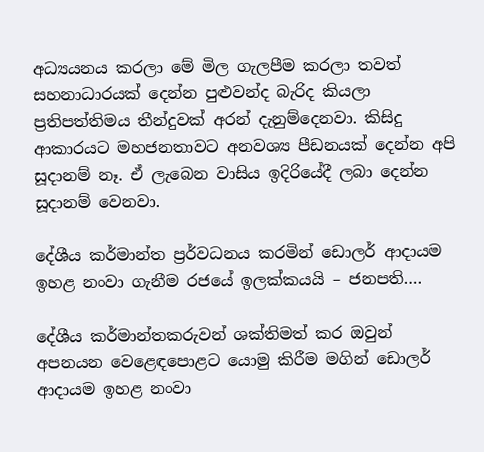අධ්‍යයනය කරලා මේ මිල ගැලපීම කරලා තවත් සහනාධාරයක් දෙන්න පුළුවන්ද බැරිද කියලා ප්‍රතිපත්තිමය තීන්දුවක් අරන් දැනුම්දෙනවා. කිසිදු ආකාරයට මහජනතාවට අනවශ්‍ය පීඩනයක් දෙන්න අපි සූදානම් නෑ. ඒ ලැබෙන වාසිය ඉදිරියේදී ලබා දෙන්න සූදානම් වෙනවා.

දේශීය කර්මාන්ත ප්‍රර්වධනය කරමින් ඩොලර් ආදායම ඉහළ නංවා ගැනීම රජයේ ඉලක්කයයි – ජනපති….

දේශීය කර්මාන්තකරුවන් ශක්තිමත් කර ඔවුන් අපනයන වෙළෙඳපොළට යොමු කිරීම මගින් ඩොලර් ආදායම ඉහළ නංවා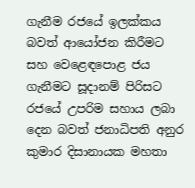ගැනීම රජයේ ඉලක්කය බවත් ආයෝජන කිරීමට සහ වෙළෙඳපොළ ජය ගැනීමට සූදානම් පිරිසට රජයේ උපරිම සහාය ලබා දෙන බවත් ජනාධිපති අනුර කුමාර දිසානායක මහතා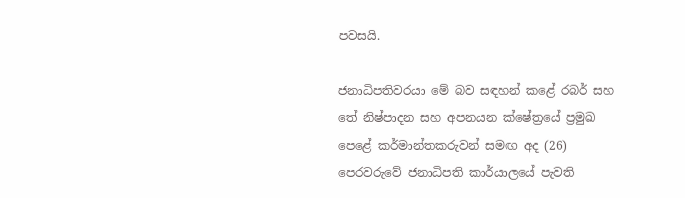පවසයි.

ජනාධිපතිවරයා මේ බව සඳහන් කළේ රබර් සහ තේ නිෂ්පාදන සහ අපනයන ක්ෂේත්‍රයේ ප්‍රමුඛ පෙළේ කර්මාන්තකරුවන් සමඟ අද (26) පෙරවරුවේ ජනාධිපති කාර්යාලයේ පැවති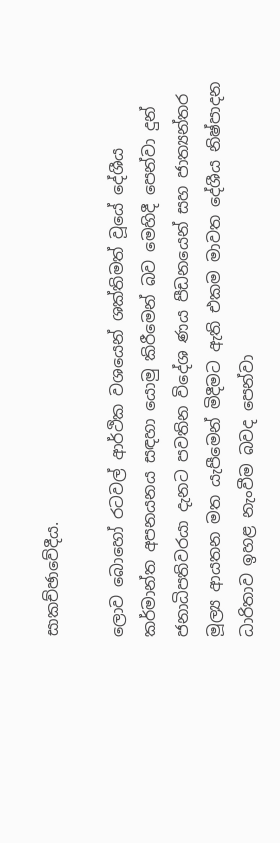සාකච්ඡාවේදීය.

ලොව බොහෝ රටවල් ආර්ථික වශයෙන් ශක්තිමත් වූයේ දේශීය කර්මාන්ත අපනයනය සඳහා යොමු කිරීමෙන් බව මෙහිදී පෙන්වා දුන් ජනාධිපතිවරයා දැනට පවතින විදේශ ණය පීඩනයෙන් සහ ජාත්‍යන්තර මූල්‍ය ආයතන මත යැපීමෙන් මිදීමට ඇති එකම මාවත දේශීය නිෂ්පාදන ධාරිතාව ඉහළ නැංවීම බවද පෙන්වා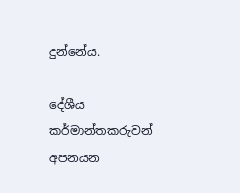දුන්නේය.

දේශීය කර්මාන්තකරුවන් අපනයන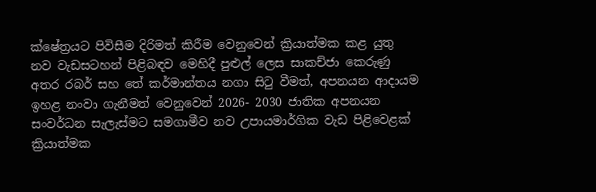ක්ෂේත්‍රයට පිවිසීම දිරිමත් කිරීම වෙනුවෙන් ක්‍රියාත්මක කළ යුතු නව වැඩසටහන් පිළිබඳව මෙහිදී පුළුල් ලෙස සාකච්ජා කෙරුණු අතර රබර් සහ තේ කර්මාන්තය නගා සිටු වීමත්, අපනයන ආදායම ඉහළ නංවා ගැනීමත් වෙනුවෙන් 2026- 2030 ජාතික අපනයන සංවර්ධන සැලැස්මට සමගාමීව නව උපායමාර්ගික වැඩ පිළිවෙළක් ක්‍රියාත්මක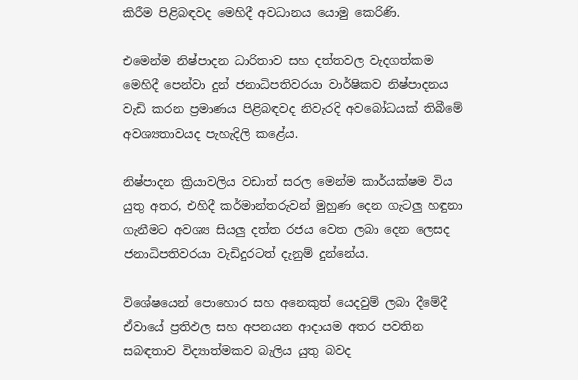කිරීම පිළිබඳවද මෙහිදී අවධානය යොමු කෙරිණි.

එමෙන්ම නිෂ්පාදන ධාරිතාව සහ දත්තවල වැදගත්කම මෙහිදී පෙන්වා දුන් ජනාධිපතිවරයා වාර්ෂිකව නිෂ්පාදනය වැඩි කරන ප්‍රමාණය පිළිබඳවද නිවැරදි අවබෝධයක් තිබීමේ අවශ්‍යතාවයද පැහැදිලි කළේය.

නිෂ්පාදන ක්‍රියාවලිය වඩාත් සරල මෙන්ම කාර්යක්ෂම විය යුතු අතර, එහිදී කර්මාන්තරුවන් මුහුණ දෙන ගැටලු හඳුනා ගැනීමට අවශ්‍ය සියලු දත්ත රජය වෙත ලබා දෙන ලෙසද ජනාධිපතිවරයා වැඩිදුරටත් දැනුම් දුන්නේය.

විශේෂයෙන් පොහොර සහ අනෙකුත් යෙදවුම් ලබා දීමේදී ඒවායේ ප්‍රතිඵල සහ අපනයන ආදායම අතර පවතින සබඳතාව විද්‍යාත්මකව බැලිය යුතු බවද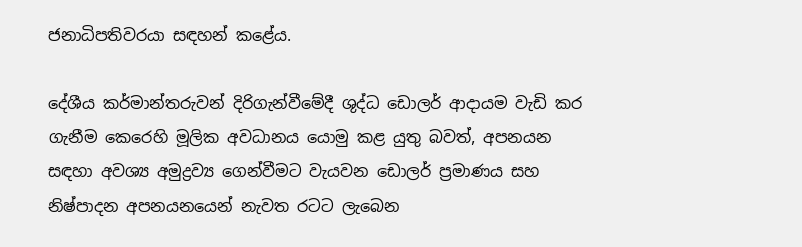ජනාධිපතිවරයා සඳහන් කළේය.

දේශීය කර්මාන්තරුවන් දිරිගැන්වීමේදී ශුද්ධ ඩොලර් ආදායම වැඩි කර ගැනීම කෙරෙහි මූලික අවධානය යොමු කළ යුතු බවත්, අපනයන සඳහා අවශ්‍ය අමුද්‍රව්‍ය ගෙන්වීමට වැයවන ඩොලර් ප්‍රමාණය සහ නිෂ්පාදන අපනයනයෙන් නැවත රටට ලැබෙන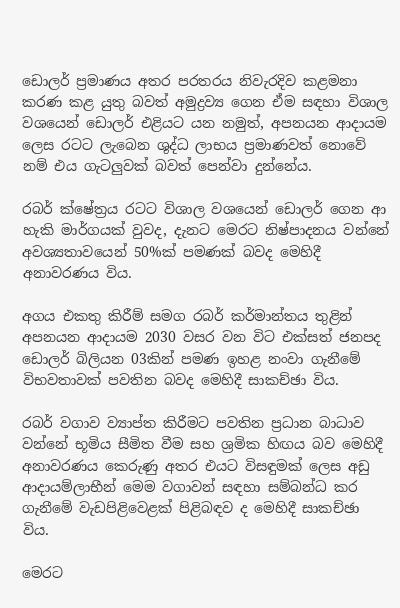ඩොලර් ප්‍රමාණය අතර පරතරය නිවැරදිව කළමනා කරණ කළ යුතු බවත් අමුද්‍රව්‍ය ගෙන ඒම සඳහා විශාල වශයෙන් ඩොලර් එළියට යන නමුත්, අපනයන ආදායම ලෙස රටට ලැබෙන ශුද්ධ ලාභය ප්‍රමාණවත් නොවේ නම් එය ගැටලුවක් බවත් පෙන්වා දුන්නේය.

රබර් ක්ෂේත්‍රය රටට විශාල වශයෙන් ඩොලර් ගෙන ආ හැකි මාර්ගයක් වුවද, දැනට මෙරට නිෂ්පාදනය වන්නේ අවශ්‍යතාවයෙන් 50%ක් පමණක් බවද මෙහිදී අනාවරණය විය.

අගය එකතු කිරීම් සමග රබර් කර්මාන්තය තුළින් අපනයන ආදායම 2030 වසර වන විට එක්සත් ජනපද ඩොලර් බිලියන 03කින් පමණ ඉහළ නංවා ගැනීමේ විභවතාවක් පවතින බවද මෙහිදී සාකච්ඡා විය.

රබර් වගාව ව්‍යාප්ත කිරීමට පවතින ප්‍රධාන බාධාව වන්නේ භූමිය සීමිත වීම සහ ශ්‍රමික හිඟය බව මෙහිදී අනාවරණය කෙරුණු අතර එයට විසඳුමක් ලෙස අඩු ආදායම්ලාභීන් මෙම වගාවන් සඳහා සම්බන්ධ කර ගැනීමේ වැඩපිළිවෙළක් පිළිබඳව ද මෙහිදී සාකච්ඡා විය.

මෙරට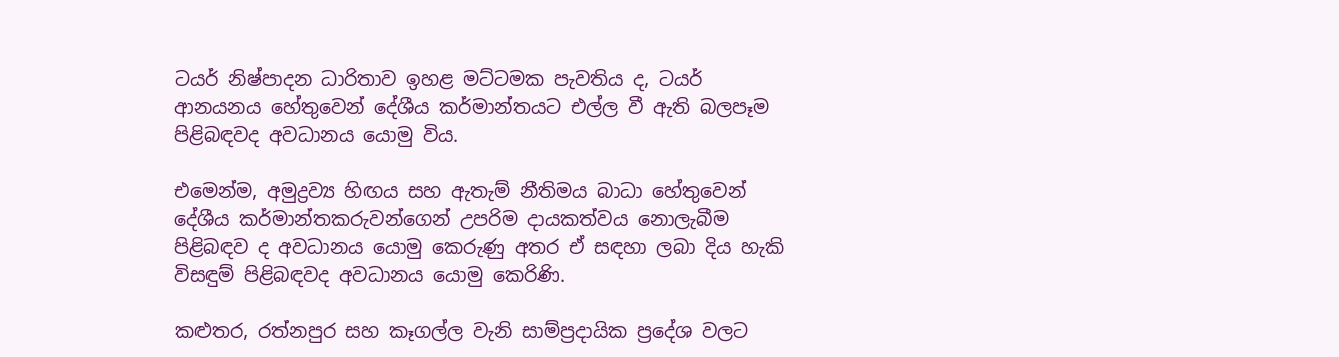ටයර් නිෂ්පාදන ධාරිතාව ඉහළ මට්ටමක පැවතිය ද, ටයර් ආනයනය හේතුවෙන් දේශීය කර්මාන්තයට එල්ල වී ඇති බලපෑම පිළිබඳවද අවධානය යොමු විය.

එමෙන්ම, අමුද්‍රව්‍ය හිඟය සහ ඇතැම් නීතිමය බාධා හේතුවෙන් දේශීය කර්මාන්තකරුවන්ගෙන් උපරිම දායකත්වය නොලැබීම පිළිබඳව ද අවධානය යොමු කෙරුණු අතර ඒ සඳහා ලබා දිය හැකි විසඳුම් පිළිබඳවද අවධානය යොමු කෙරිණි.

කළුතර, රත්නපුර සහ කෑගල්ල වැනි සාම්ප්‍රදායික ප්‍රදේශ වලට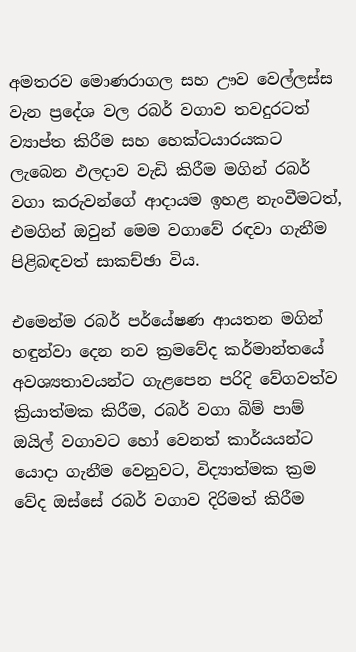අමතරව මොණරාගල සහ ඌව වෙල්ලස්ස වැන ප්‍රදේශ වල රබර් වගාව තවදුරටත් ව්‍යාප්ත කිරීම සහ හෙක්ටයාරයකට ලැබෙන ඵලදාව වැඩි කිරීම මගින් රබර් වගා කරුවන්ගේ ආදායම ඉහළ නැංවීමටත්, එමගින් ඔවුන් මෙම වගාවේ රඳවා ගැනීම පිළිබඳවත් සාකච්ඡා විය.

එමෙන්ම රබර් පර්යේෂණ ආයතන මගින් හඳුන්වා දෙන නව ක්‍රමවේද කර්මාන්තයේ අවශ්‍යතාවයන්ට ගැළපෙන පරිදි වේගවත්ව ක්‍රියාත්මක කිරීම, රබර් වගා බිම් පාම් ඔයිල් වගාවට හෝ වෙනත් කාර්යයන්ට යොදා ගැනීම වෙනුවට, විද්‍යාත්මක ක්‍රම වේද ඔස්සේ රබර් වගාව දිරිමත් කිරීම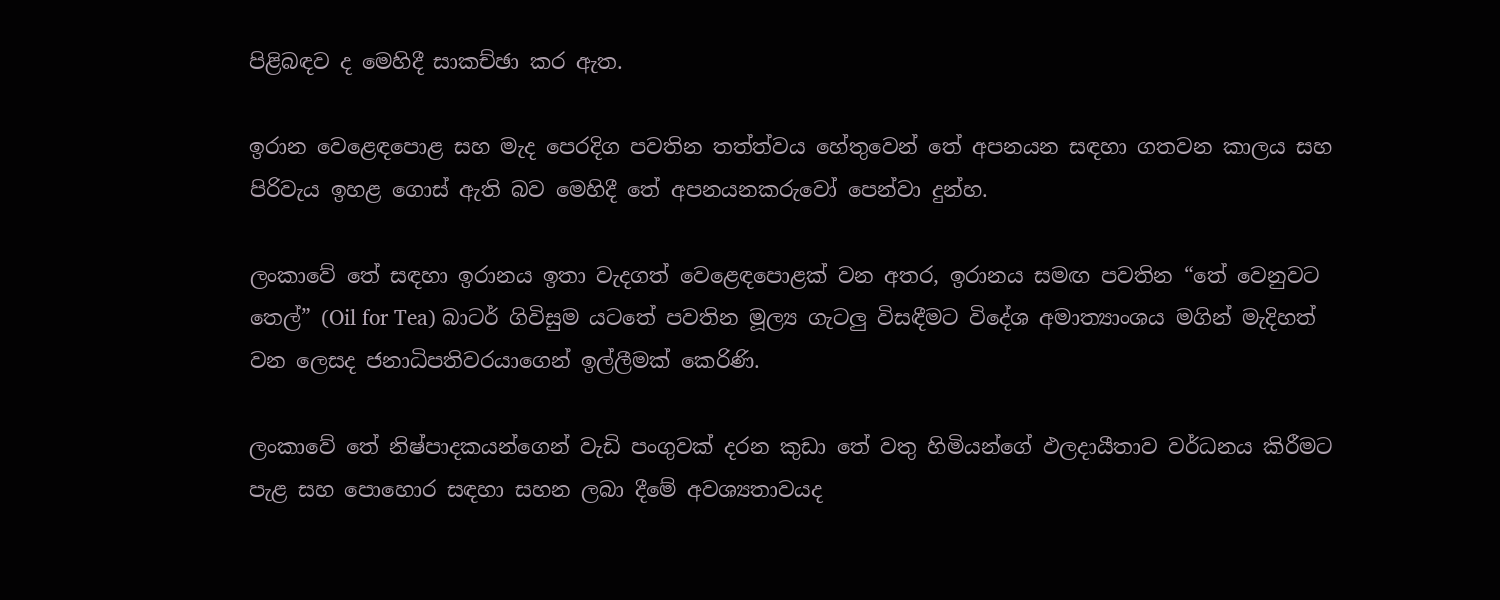පිළිබඳව ද මෙහිදී සාකච්ඡා කර ඇත.

ඉරාන වෙළෙඳපොළ සහ මැද පෙරදිග පවතින තත්ත්වය හේතුවෙන් තේ අපනයන සඳහා ගතවන කාලය සහ පිරිවැය ඉහළ ගොස් ඇති බව මෙහිදී තේ අපනයනකරුවෝ පෙන්වා දුන්හ.

ලංකාවේ තේ සඳහා ඉරානය ඉතා වැදගත් වෙළෙඳපොළක් වන අතර, ඉරානය සමඟ පවතින “තේ වෙනුවට තෙල්” (Oil for Tea) බාටර් ගිවිසුම යටතේ පවතින මූල්‍ය ගැටලු විසඳීමට විදේශ අමාත්‍යාංශය මගින් මැදිහත් වන ලෙසද ජනාධිපතිවරයාගෙන් ඉල්ලීමක් කෙරිණි.

ලංකාවේ තේ නිෂ්පාදකයන්ගෙන් වැඩි පංගුවක් දරන කුඩා තේ වතු හිමියන්ගේ ඵලදායීතාව වර්ධනය කිරීමට පැළ සහ පොහොර සඳහා සහන ලබා දීමේ අවශ්‍යතාවයද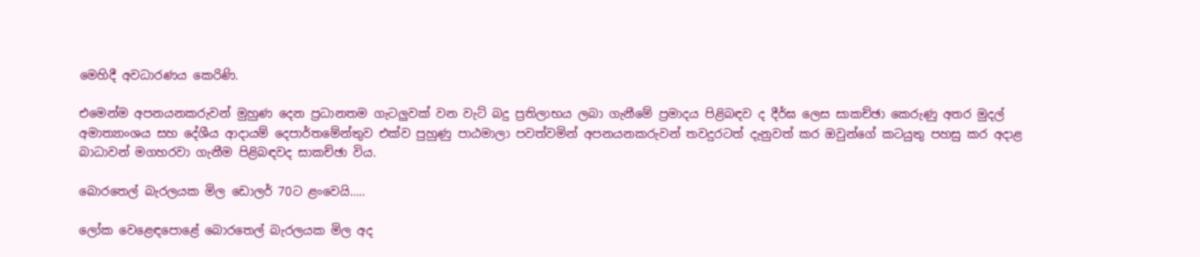මෙහිදී අවධාරණය කෙරිණි.

එමෙන්ම අපනයනකරුවන් මුහුණ දෙන ප්‍රධානතම ගැටලුවක් වන වැට් බදු ප්‍රතිලාභය ලබා ගැනීමේ ප්‍රමාදය පිළිබඳව ද දීර්ඝ ලෙස සාකච්ඡා කෙරුණු අතර මුදල් අමාත්‍යාංශය සහ දේශීය ආදායම් දෙපාර්තමේන්තුව එක්ව පුහුණු පාඨමාලා පවත්වමින් අපනයනකරුවන් තවදුරටත් දැනුවත් කර ඔවුන්ගේ කටයුතු පහසු කර අදාළ බාධාවන් මගහරවා ගැනීම පිළිබඳවද සාකච්ඡා විය.

බොරතෙල් බැරලයක මිල ඩොලර් 70ට ළංවෙයි…..

ලෝක වෙළෙඳපොළේ බොරතෙල් බැරලයක මිල අද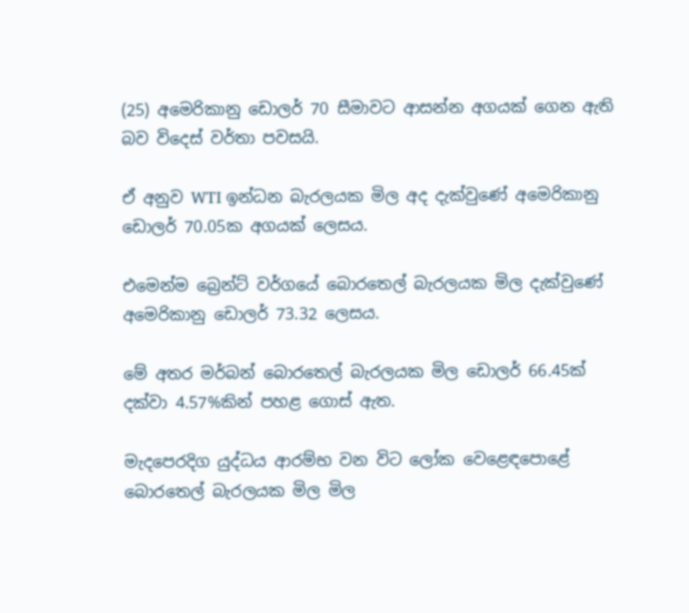(25) අමෙරිකානු ඩොලර් 70 සීමාවට ආසන්න අගයක් ගෙන ඇති බව විදෙස් වර්තා පවසයි.

ඒ අනුව WTI ඉන්ධන බැරලයක මිල අද දැක්වුණේ අමෙරිකානු ඩොලර් 70.05ක අගයක් ලෙසය.

එමෙන්ම බ්‍රෙන්ට් වර්ගයේ බොරතෙල් බැරලයක මිල දැක්වුණේ අමෙරිකානු ඩොලර් 73.32 ලෙසය.

මේ අතර මර්බන් බොරතෙල් බැරලයක මිල ඩොලර් 66.45ක් දක්වා 4.57%කින් පහළ ගොස් ඇත.

මැදපෙරදිග යුද්ධය ආරම්භ වන විට ලෝක වෙළෙඳපොළේ බොරතෙල් බැරලයක මිල මිල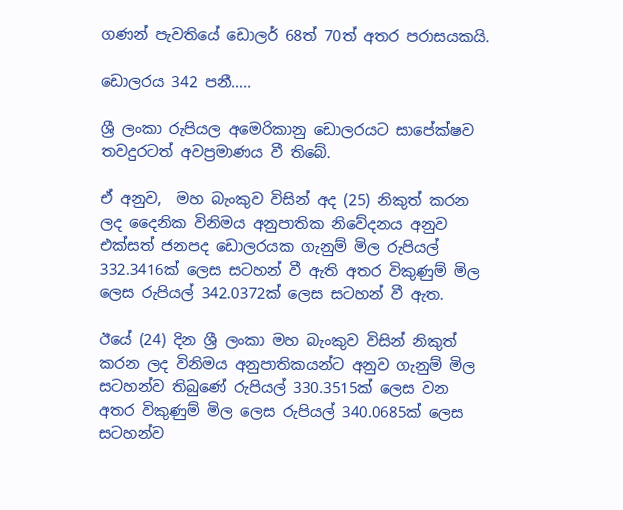ගණන් පැවතියේ ඩොලර් 68ත් 70ත් අතර පරාසයකයි.

ඩොලරය 342 පනී…..

ශ්‍රී ලංකා රුපියල අමෙරිකානු ඩොලරයට සාපේක්ෂව තවදුරටත් අවප්‍රමාණය වී තිබේ.

ඒ අනුව,  මහ බැංකුව විසින් අද (25) නිකුත් කරන ලද දෛනික විනිමය අනුපාතික නිවේදනය අනුව එක්සත් ජනපද ඩොලරයක ගැනුම් මිල රුපියල් 332.3416ක් ලෙස සටහන් වී ඇති අතර විකුණුම් මිල ලෙස රුපියල් 342.0372ක් ලෙස සටහන් වී ඇත.

ඊයේ (24) දින ශ්‍රී ලංකා මහ බැංකුව විසින් නිකුත් කරන ලද විනිමය අනුපාතිකයන්ට අනුව ගැනුම් මිල සටහන්ව තිබුණේ රුපියල් 330.3515ක් ලෙස වන අතර විකුණුම් මිල ලෙස රුපියල් 340.0685ක් ලෙස සටහන්ව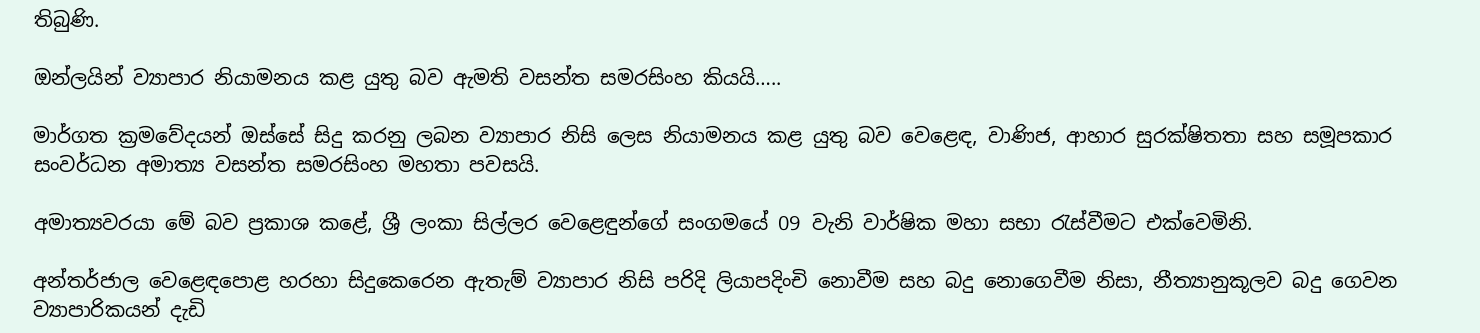තිබුණි.

ඔන්ලයින් ව්‍යාපාර නියාමනය කළ යුතු බව ඇමති වසන්ත සමරසිංහ කියයි…..

මාර්ගත ක්‍රමවේදයන් ඔස්සේ සිදු කරනු ලබන ව්‍යාපාර නිසි ලෙස නියාමනය කළ යුතු බව වෙළෙඳ, වාණිජ, ආහාර සුරක්ෂිතතා සහ සමූපකාර සංවර්ධන අමාත්‍ය වසන්ත සමරසිංහ මහතා පවසයි.

අමාත්‍යවරයා මේ බව ප්‍රකාශ කළේ, ශ්‍රී ලංකා සිල්ලර වෙළෙඳුන්ගේ සංගමයේ 09 වැනි වාර්ෂික මහා සභා රැස්වීමට එක්වෙමිනි.

අන්තර්ජාල වෙළෙඳපොළ හරහා සිදුකෙරෙන ඇතැම් ව්‍යාපාර නිසි පරිදි ලියාපදිංචි නොවීම සහ බදු නොගෙවීම නිසා, නීත්‍යානුකූලව බදු ගෙවන ව්‍යාපාරිකයන් දැඩි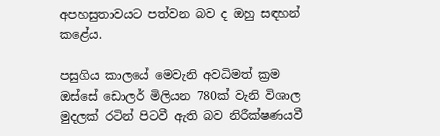අපහසුතාවයට පත්වන බව ද ඔහු සඳහන් කළේය.

පසුගිය කාලයේ මෙවැනි අවධිමත් ක්‍රම ඔස්සේ ඩොලර් මිලියන 780ක් වැනි විශාල මුදලක් රටින් පිටවී ඇති බව නිරීක්ෂණයවී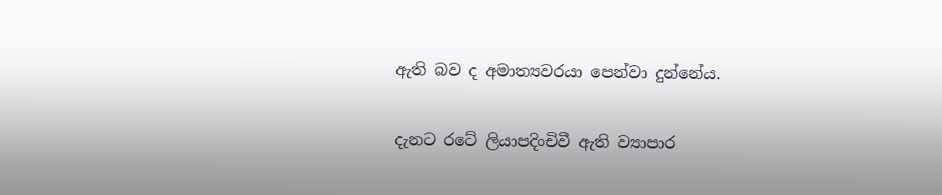ඇති බව ද අමාත්‍යවරයා පෙන්වා දුන්නේය.

දැනට රටේ ලියාපදිංචිවී ඇති ව්‍යාපාර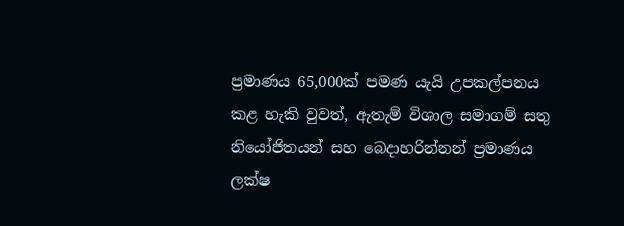ප්‍රමාණය 65,000ක් පමණ යැයි උපකල්පනය කළ හැකි වුවත්, ඇතැම් විශාල සමාගම් සතු නියෝජිතයන් සහ බෙදාහරින්නන් ප්‍රමාණය ලක්ෂ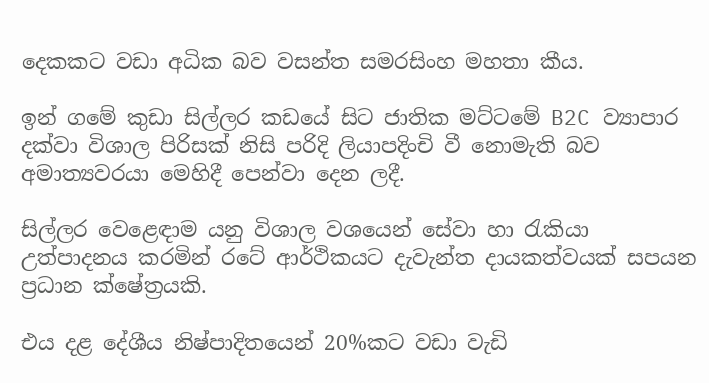දෙකකට වඩා අධික බව වසන්ත සමරසිංහ මහතා කීය.

ඉන් ගමේ කුඩා සිල්ලර කඩයේ සිට ජාතික මට්ටමේ B2C ව්‍යාපාර දක්වා විශාල පිරිසක් නිසි පරිදි ලියාපදිංචි වී නොමැති බව අමාත්‍යවරයා මෙහිදී පෙන්වා දෙන ලදී.

සිල්ලර වෙළෙඳාම යනු විශාල වශයෙන් සේවා හා රැකියා උත්පාදනය කරමින් රටේ ආර්ථිකයට දැවැන්ත දායකත්වයක් සපයන ප්‍රධාන ක්ෂේත්‍රයකි.

එය දළ දේශීය නිෂ්පාදිතයෙන් 20%කට වඩා වැඩි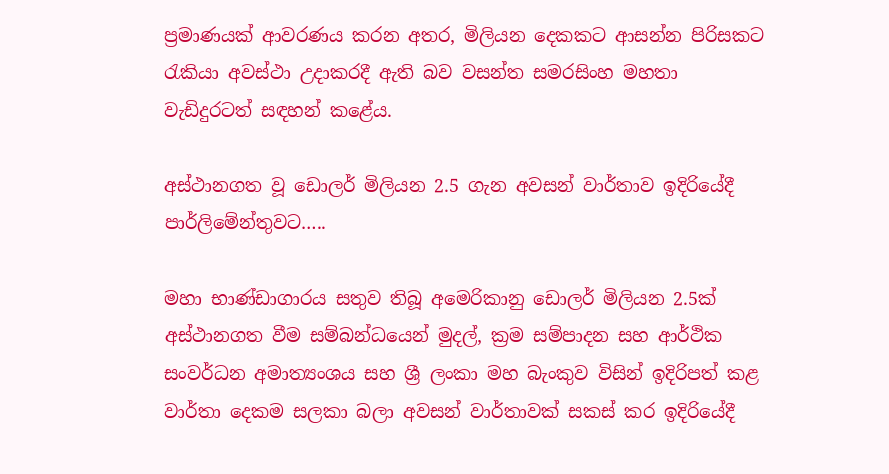ප්‍රමාණයක් ආවරණය කරන අතර, මිලියන දෙකකට ආසන්න පිරිසකට රැකියා අවස්ථා උදාකරදී ඇති බව වසන්ත සමරසිංහ මහතා වැඩිදුරටත් සඳහන් කළේය.

අස්ථානගත වූ ඩොලර් මිලියන 2.5 ගැන අවසන් වාර්තාව ඉදිරියේදී පාර්ලිමේන්තුවට…..

මහා භාණ්ඩාගාරය සතුව තිබූ අමෙරිකානු ඩොලර් මිලියන 2.5ක් අස්ථානගත වීම සම්බන්ධයෙන් මුදල්, ක්‍රම සම්පාදන සහ ආර්ථික සංවර්ධන අමාත්‍යංශය සහ ශ්‍රී ලංකා මහ බැංකුව විසින් ඉදිරිපත් කළ වාර්තා දෙකම සලකා බලා අවසන් වාර්තාවක් සකස් කර ඉදිරියේදී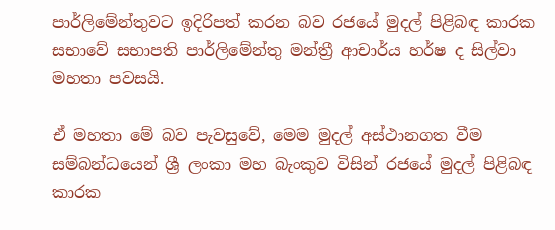පාර්ලිමේන්තුවට ඉදිරිපත් කරන බව රජයේ මුදල් පිළිබඳ කාරක සභාවේ සභාපති පාර්ලිමේන්තු මන්ත්‍රී ආචාර්ය හර්ෂ ද සිල්වා මහතා පවසයි.

ඒ මහතා මේ බව පැවසුවේ, මෙම මුදල් අස්ථානගත වීම සම්බන්ධයෙන් ශ්‍රී ලංකා මහ බැංකුව විසින් රජයේ මුදල් පිළිබඳ කාරක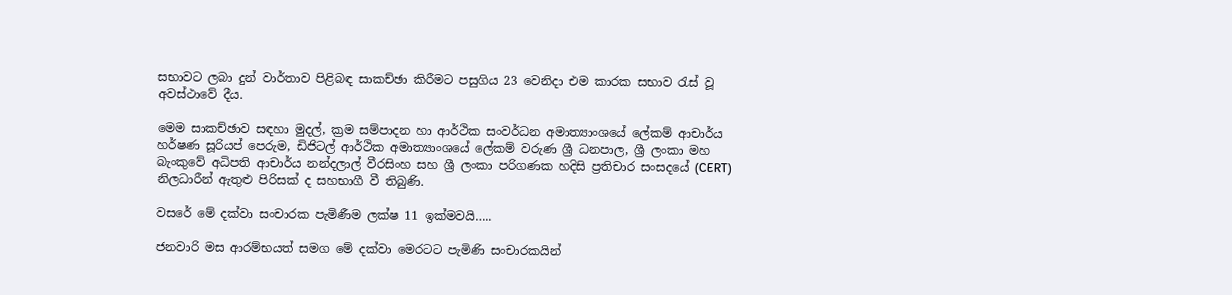සභාවට ලබා දුන් වාර්තාව පිළිබඳ සාකච්ඡා කිරීමට පසුගිය 23 වෙනිදා එම කාරක සභාව රැස් වූ අවස්ථාවේ දීය.

මෙම සාකච්ඡාව සඳහා මුදල්, ක්‍රම සම්පාදන හා ආර්ථික සංවර්ධන අමාත්‍යාංශයේ ලේකම් ආචාර්ය හර්ෂණ සූරියප් පෙරුම, ඩිජිටල් ආර්ථික අමාත්‍යාංශයේ ලේකම් වරුණ ශ්‍රී ධනපාල, ශ්‍රී ලංකා මහ බැංකුවේ අධිපති ආචාර්ය නන්දලාල් වීරසිංහ සහ ශ්‍රී ලංකා පරිගණක හදිසි ප්‍රතිචාර සංසදයේ (CERT) නිලධාරීන් ඇතුළු පිරිසක් ද සහභාගී වී තිබුණි.

වසරේ මේ දක්වා සංචාරක පැමිණීම ලක්ෂ 11 ඉක්මවයි…..

ජනවාරි මස ආරම්භයත් සමග මේ දක්වා මෙරටට පැමිණි සංචාරකයින්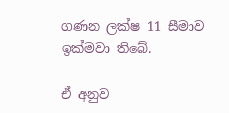ගණන ලක්ෂ 11 සීමාව ඉක්මවා තිබේ.

ඒ අනුව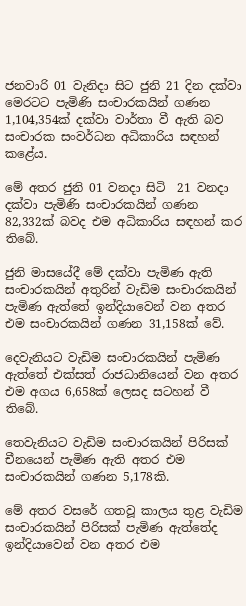ජනවාරි 01 වැනිදා සිට ජුනි 21 දින දක්වා මෙරටට පැමිණි සංචාරකයින් ගණන 1,104,354ක් දක්වා වාර්තා වී ඇති බව සංචාරක සංවර්ධන අධිකාරිය සඳහන් කළේය.

මේ අතර ජුනි 01 වනදා සිටි  21 වනදා දක්වා පැමිණි සංචාරකයින් ගණන 82,332ක් බවද එම අධිකාරිය සඳහන් කර තිබේ.

ජුනි මාසයේදී මේ දක්වා පැමිණ ඇති සංචාරකයින් අතුරින් වැඩිම සංචාරකයින් පැමිණ ඇත්තේ ඉන්දියාවෙන් වන අතර එම සංචාරකයින් ගණන 31,158ක් වේ.

දෙවැනියට වැඩිම සංචාරකයින් පැමිණ ඇත්තේ එක්සත් රාජධානියෙන් වන අතර එම අගය 6,658ක් ලෙසද සටහන් වී තිබේ.

තෙවැනියට වැඩිම සංචාරකයින් පිරිසක් චීනයෙන් පැමිණ ඇති අතර එම සංචාරකයින් ගණන 5,178කි.

මේ අතර වසරේ ගතවූ කාලය තුළ වැඩිම සංචාරකයින් පිරිසක් පැමිණ ඇත්තේද ඉන්දියාවෙන් වන අතර එම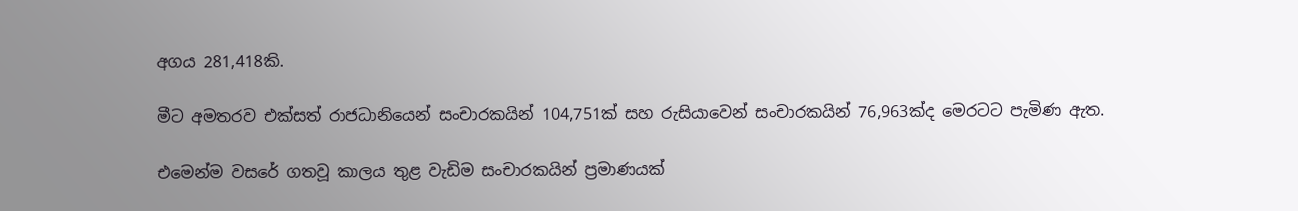අගය 281,418කි.

මීට අමතරව එක්සත් රාජධානියෙන් සංචාරකයින් 104,751ක් සහ රුසියාවෙන් සංචාරකයින් 76,963ක්ද මෙරටට පැමිණ ඇත.

එමෙන්ම වසරේ ගතවූ කාලය තුළ වැඩිම සංචාරකයින් ප්‍රමාණයක්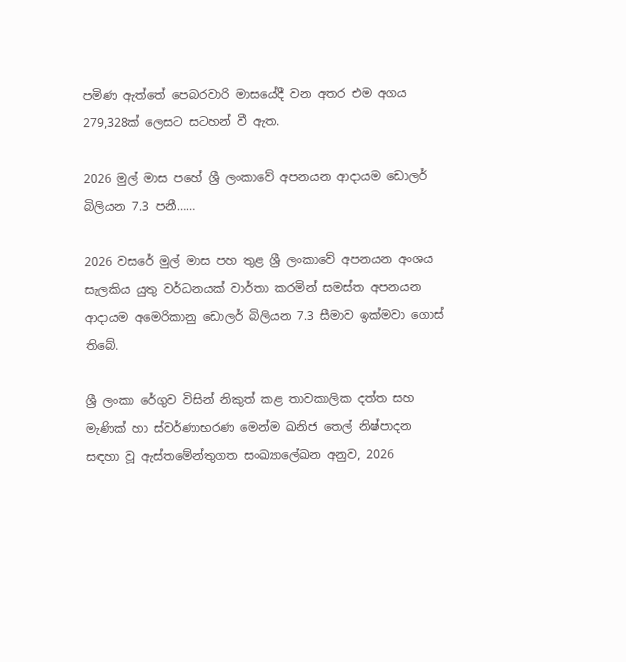පමිණ ඇත්තේ පෙබරවාරි මාසයේදී වන අතර එම අගය 279,328ක් ලෙසට සටහන් වී ඇත.

2026 මුල් මාස පහේ ශ්‍රී ලංකාවේ අපනයන ආදායම ඩොලර් බිලියන 7.3 පනී……

2026 වසරේ මුල් මාස පහ තුළ ශ්‍රී ලංකාවේ අපනයන අංශය සැලකිය යුතු වර්ධනයක් වාර්තා කරමින් සමස්ත අපනයන ආදායම අමෙරිකානු ඩොලර් බිලියන 7.3 සීමාව ඉක්මවා ගොස් තිබේ.

ශ්‍රී ලංකා රේගුව විසින් නිකුත් කළ තාවකාලික දත්ත සහ මැණික් හා ස්වර්ණාභරණ මෙන්ම ඛනිජ තෙල් නිෂ්පාදන සඳහා වූ ඇස්තමේන්තුගත සංඛ්‍යාලේඛන අනුව, 2026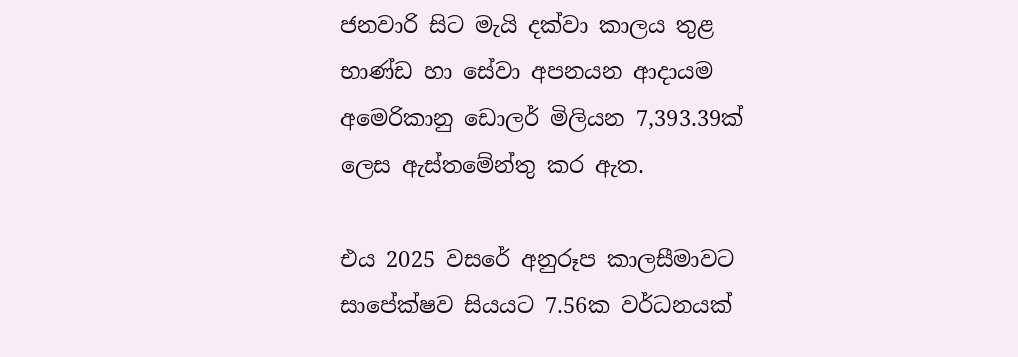ජනවාරි සිට මැයි දක්වා කාලය තුළ භාණ්ඩ හා සේවා අපනයන ආදායම අමෙරිකානු ඩොලර් මිලියන 7,393.39ක් ලෙස ඇස්තමේන්තු කර ඇත.

එය 2025 වසරේ අනුරූප කාලසීමාවට සාපේක්ෂව සියයට 7.56ක වර්ධනයක්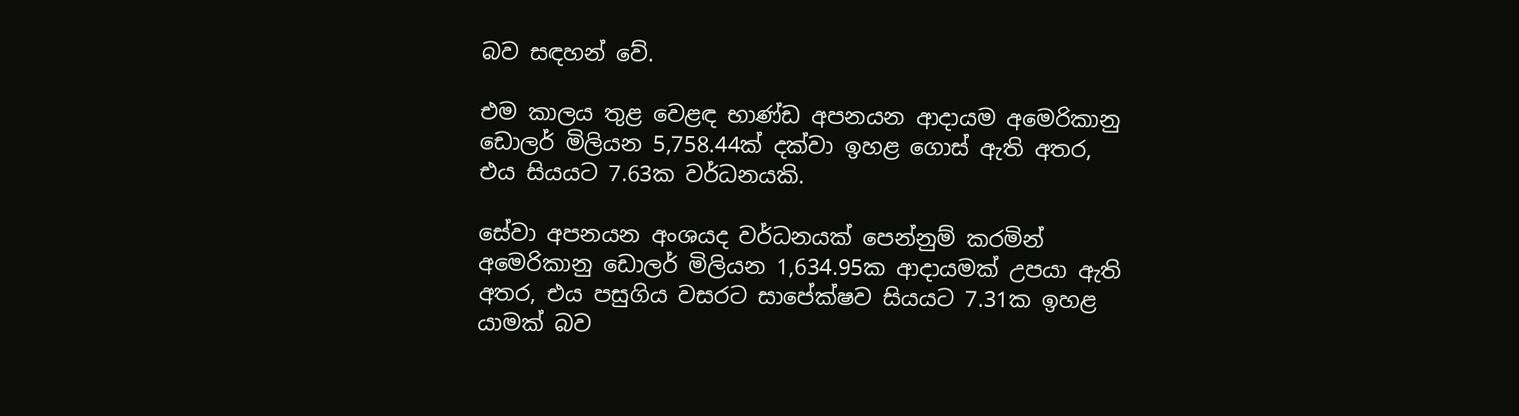බව සඳහන් වේ.

එම කාලය තුළ වෙළඳ භාණ්ඩ අපනයන ආදායම අමෙරිකානු ඩොලර් මිලියන 5,758.44ක් දක්වා ඉහළ ගොස් ඇති අතර, එය සියයට 7.63ක වර්ධනයකි.

සේවා අපනයන අංශයද වර්ධනයක් පෙන්නුම් කරමින් අමෙරිකානු ඩොලර් මිලියන 1,634.95ක ආදායමක් උපයා ඇති අතර, එය පසුගිය වසරට සාපේක්ෂව සියයට 7.31ක ඉහළ යාමක් බව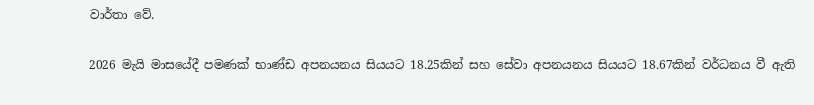වාර්තා වේ.

2026 මැයි මාසයේදී පමණක් භාණ්ඩ අපනයනය සියයට 18.25කින් සහ සේවා අපනයනය සියයට 18.67කින් වර්ධනය වී ඇති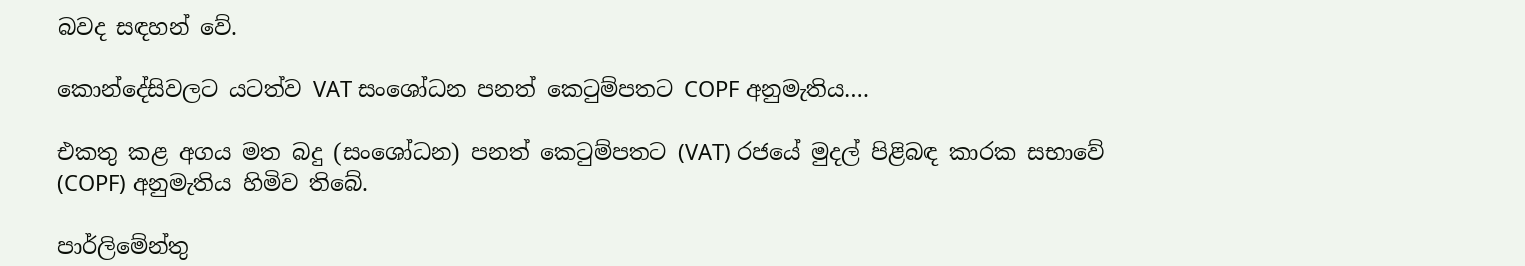බවද සඳහන් වේ.

කොන්දේසිවලට යටත්ව VAT සංශෝධන පනත් කෙටුම්පතට COPF අනුමැතිය….

එකතු කළ අගය මත බදු (සංශෝධන) පනත් කෙටුම්පතට (VAT) රජයේ මුදල් පිළිබඳ කාරක සභාවේ (COPF) අනුමැතිය හිමිව තිබේ.

පාර්ලිමේන්තු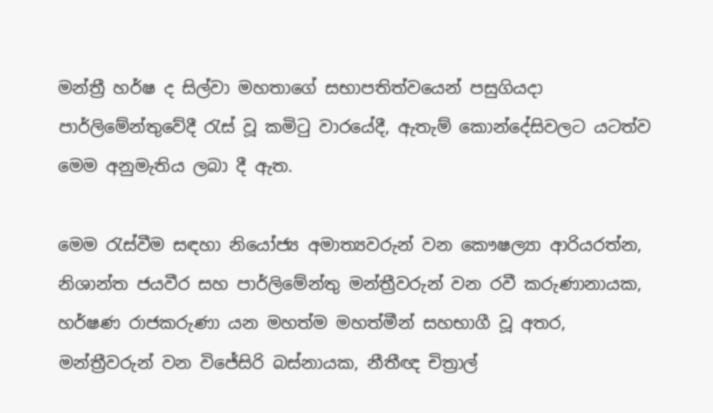මන්ත්‍රී හර්ෂ ද සිල්වා මහතාගේ සභාපතිත්වයෙන් පසුගියදා පාර්ලිමේන්තුවේදී රැස් වූ කමිටු වාරයේදී, ඇතැම් කොන්දේසිවලට යටත්ව මෙම අනුමැතිය ලබා දී ඇත.

මෙම රැස්වීම සඳහා නියෝජ්‍ය අමාත්‍යවරුන් වන කෞෂල්‍යා ආරියරත්න, නිශාන්ත ජයවීර සහ පාර්ලිමේන්තු මන්ත්‍රීවරුන් වන රවී කරුණානායක, හර්ෂණ රාජකරුණා යන මහත්ම මහත්මීන් සහභාගී වූ අතර, මන්ත්‍රීවරුන් වන විජේසිරි බස්නායක, නීතීඥ චිත්‍රාල්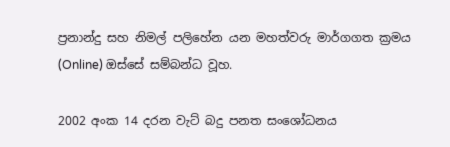ප්‍රනාන්දු සහ නිමල් පලිහේන යන මහත්වරු මාර්ගගත ක්‍රමය (Online) ඔස්සේ සම්බන්ධ වූහ.

2002 අංක 14 දරන වැට් බදු පනත සංශෝධනය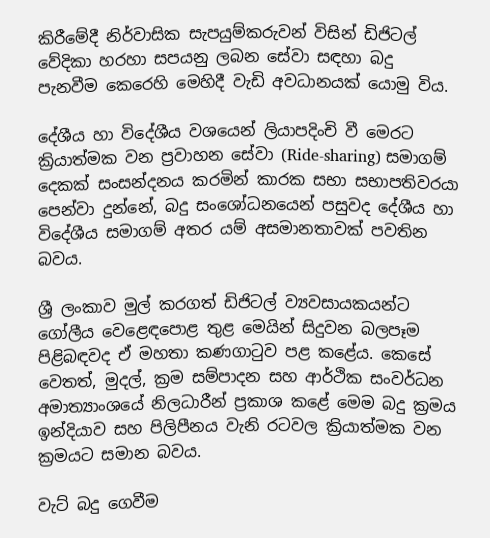කිරීමේදී නිර්වාසික සැපයුම්කරුවන් විසින් ඩිජිටල් වේදිකා හරහා සපයනු ලබන සේවා සඳහා බදු පැනවීම කෙරෙහි මෙහිදී වැඩි අවධානයක් යොමු විය.

දේශීය හා විදේශීය වශයෙන් ලියාපදිංචි වී මෙරට ක්‍රියාත්මක වන ප්‍රවාහන සේවා (Ride-sharing) සමාගම් දෙකක් සංසන්දනය කරමින් කාරක සභා සභාපතිවරයා පෙන්වා දුන්නේ, බදු සංශෝධනයෙන් පසුවද දේශීය හා විදේශීය සමාගම් අතර යම් අසමානතාවක් පවතින බවය.

ශ්‍රී ලංකාව මුල් කරගත් ඩිජිටල් ව්‍යවසායකයන්ට ගෝලීය වෙළෙඳපොළ තුළ මෙයින් සිදුවන බලපෑම පිළිබඳවද ඒ මහතා කණගාටුව පළ කළේය. කෙසේ වෙතත්, මුදල්, ක්‍රම සම්පාදන සහ ආර්ථික සංවර්ධන අමාත්‍යාංශයේ නිලධාරීන් ප්‍රකාශ කළේ මෙම බදු ක්‍රමය ඉන්දියාව සහ පිලිපීනය වැනි රටවල ක්‍රියාත්මක වන ක්‍රමයට සමාන බවය.

වැට් බදු ගෙවීම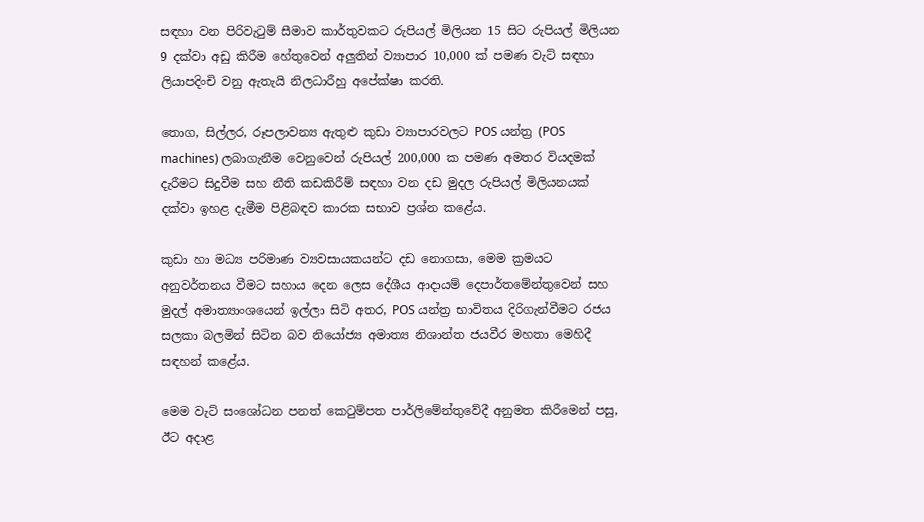සඳහා වන පිරිවැටුම් සීමාව කාර්තුවකට රුපියල් මිලියන 15 සිට රුපියල් මිලියන 9 දක්වා අඩු කිරීම හේතුවෙන් අලුතින් ව්‍යාපාර 10,000 ක් පමණ වැට් සඳහා ලියාපදිංචි වනු ඇතැයි නිලධාරීහු අපේක්ෂා කරති.

තොග, සිල්ලර, රූපලාවන්‍ය ඇතුළු කුඩා ව්‍යාපාරවලට POS යන්ත්‍ර (POS machines) ලබාගැනීම වෙනුවෙන් රුපියල් 200,000 ක පමණ අමතර වියදමක් දැරීමට සිදුවීම සහ නීති කඩකිරීම් සඳහා වන දඩ මුදල රුපියල් මිලියනයක් දක්වා ඉහළ දැමීම පිළිබඳව කාරක සභාව ප්‍රශ්න කළේය.

කුඩා හා මධ්‍ය පරිමාණ ව්‍යවසායකයන්ට දඩ නොගසා, මෙම ක්‍රමයට අනුවර්තනය වීමට සහාය දෙන ලෙස දේශීය ආදායම් දෙපාර්තමේන්තුවෙන් සහ මුදල් අමාත්‍යාංශයෙන් ඉල්ලා සිටි අතර, POS යන්ත්‍ර භාවිතය දිරිගැන්වීමට රජය සලකා බලමින් සිටින බව නියෝජ්‍ය අමාත්‍ය නිශාන්ත ජයවීර මහතා මෙහිදී සඳහන් කළේය.

මෙම වැට් සංශෝධන පනත් කෙටුම්පත පාර්ලිමේන්තුවේදී අනුමත කිරීමෙන් පසු, ඊට අදාළ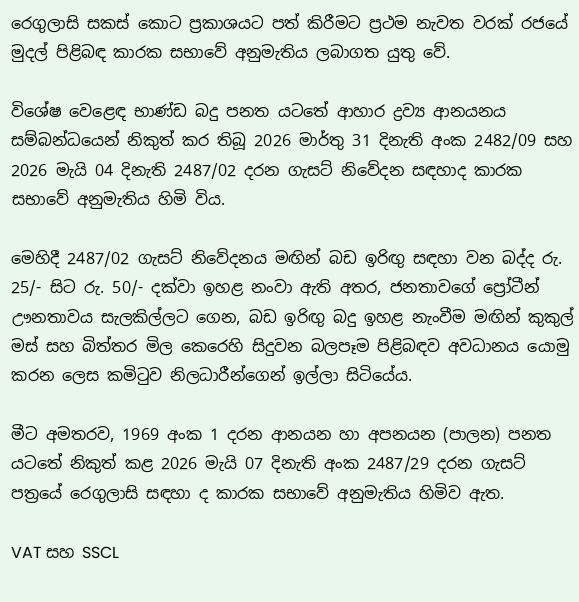රෙගුලාසි සකස් කොට ප්‍රකාශයට පත් කිරීමට ප්‍රථම නැවත වරක් රජයේ මුදල් පිළිබඳ කාරක සභාවේ අනුමැතිය ලබාගත යුතු වේ.

විශේෂ වෙළෙඳ භාණ්ඩ බදු පනත යටතේ ආහාර ද්‍රව්‍ය ආනයනය සම්බන්ධයෙන් නිකුත් කර තිබූ 2026 මාර්තු 31 දිනැති අංක 2482/09 සහ 2026 මැයි 04 දිනැති 2487/02 දරන ගැසට් නිවේදන සඳහාද කාරක සභාවේ අනුමැතිය හිමි විය.

මෙහිදී 2487/02 ගැසට් නිවේදනය මඟින් බඩ ඉරිඟු සඳහා වන බද්ද රු. 25/- සිට රු. 50/- දක්වා ඉහළ නංවා ඇති අතර, ජනතාවගේ ප්‍රෝටීන් ඌනතාවය සැලකිල්ලට ගෙන, බඩ ඉරිඟු බදු ඉහළ නැංවීම මඟින් කුකුල් මස් සහ බිත්තර මිල කෙරෙහි සිදුවන බලපෑම පිළිබඳව අවධානය යොමු කරන ලෙස කමිටුව නිලධාරීන්ගෙන් ඉල්ලා සිටියේය.

මීට අමතරව, 1969 අංක 1 දරන ආනයන හා අපනයන (පාලන) පනත යටතේ නිකුත් කළ 2026 මැයි 07 දිනැති අංක 2487/29 දරන ගැසට් පත්‍රයේ රෙගුලාසි සඳහා ද කාරක සභාවේ අනුමැතිය හිමිව ඇත.

VAT සහ SSCL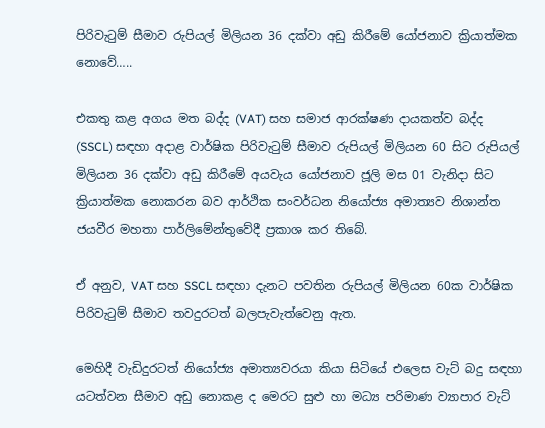පිරිවැටුම් සීමාව රුපියල් මිලියන 36 දක්වා අඩු කිරීමේ යෝජනාව ක්‍රියාත්මක නොවේ…..

එකතු කළ අගය මත බද්ද (VAT) සහ සමාජ ආරක්ෂණ දායකත්ව බද්ද (SSCL) සඳහා අදාළ වාර්ෂික පිරිවැටුම් සීමාව රුපියල් මිලියන 60 සිට රුපියල් මිලියන 36 දක්වා අඩු කිරීමේ අයවැය යෝජනාව ජූලි මස 01 වැනිදා සිට ක්‍රියාත්මක නොකරන බව ආර්ථික සංවර්ධන නියෝජ්‍ය අමාත්‍යව නිශාන්ත ජයවීර මහතා පාර්ලිමේන්තුවේදී ප්‍රකාශ කර තිබේ.

ඒ අනුව, VAT සහ SSCL සඳහා දැනට පවතින රුපියල් මිලියන 60ක වාර්ෂික පිරිවැටුම් සීමාව තවදුරටත් බලපැවැත්වෙනු ඇත.

මෙහිදී වැඩිදුරටත් නියෝජ්‍ය අමාත්‍යවරයා කියා සිටියේ එලෙස වැට් බදු සඳහා යටත්වන සීමාව අඩු නොකළ ද මෙරට සුළු හා මධ්‍ය පරිමාණ ව්‍යාපාර වැට්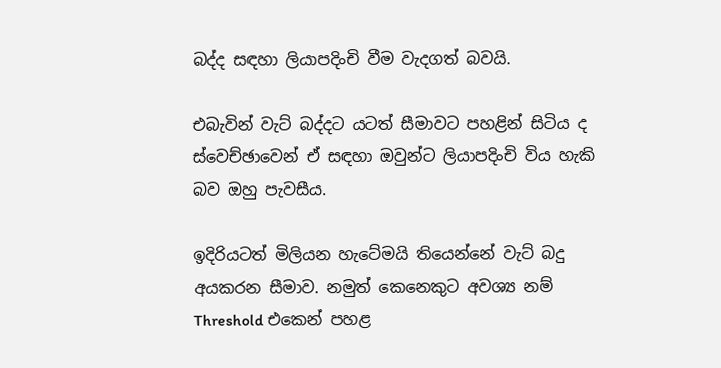බද්ද සඳහා ලියාපදිංචි වීම වැදගත් බවයි.

එබැවින් වැට් බද්දට යටත් සීමාවට පහළින් සිටිය ද ස්වෙච්ඡාවෙන් ඒ සඳහා ඔවුන්ට ලියාපදිංචි විය හැකි බව ඔහු පැවසීය.

ඉදිරියටත් මිලියන හැටේමයි තියෙන්නේ වැට් බදු අයකරන සීමාව. නමුත් කෙනෙකුට අවශ්‍ය නම් Threshold එකෙන් පහළ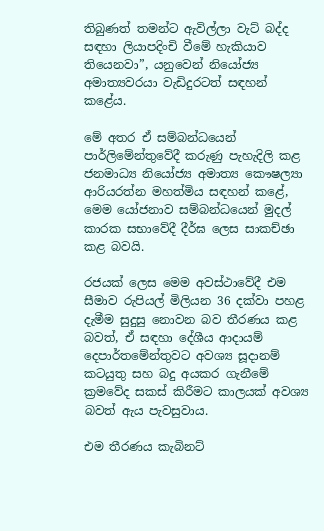තිබුණත් තමන්ට ඇවිල්ලා වැට් බද්ද සඳහා ලියාපදිංචි වීමේ හැකියාව තියෙනවා”, යනුවෙන් නියෝජ්‍ය අමාත්‍යවරයා වැඩිදුරටත් සඳහන් කළේය.

මේ අතර ඒ සම්බන්ධයෙන් පාර්ලිමේන්තුවේදී කරුණු පැහැදිලි කළ ජනමාධ්‍ය නියෝජ්‍ය අමාත්‍ය කෞෂල්‍යා ආරියරත්න මහත්මිය සඳහන් කළේ, මෙම යෝජනාව සම්බන්ධයෙන් මුදල් කාරක සභාවේදී දීර්ඝ ලෙස සාකච්ඡා කළ බවයි.

රජයක් ලෙස මෙම අවස්ථාවේදී එම සීමාව රුපියල් මිලියන 36 දක්වා පහළ දැමීම සුදුසු නොවන බව තීරණය කළ බවත්, ඒ සඳහා දේශීය ආදායම් දෙපාර්තමේන්තුවට අවශ්‍ය සූදානම් කටයුතු සහ බදු අයකර ගැනීමේ ක්‍රමවේද සකස් කිරීමට කාලයක් අවශ්‍ය බවත් ඇය පැවසුවාය.

එම තීරණය කැබිනට්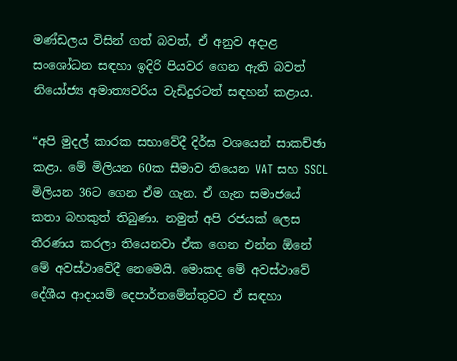මණ්ඩලය විසින් ගත් බවත්, ඒ අනුව අදාළ සංශෝධන සඳහා ඉදිරි පියවර ගෙන ඇති බවත් නියෝජ්‍ය අමාත්‍යවරිය වැඩිදුරටත් සඳහන් කළාය.

“අපි මුදල් කාරක සභාවේදී දිර්ඝ වශයෙන් සාකච්ඡා කළා. මේ මිලියන 60ක සීමාව තියෙන VAT සහ SSCL මිලියන 36ට ගෙන ඒම ගැන. ඒ ගැන සමාජයේ කතා බහකුත් තිබුණා. නමුත් අපි රජයක් ලෙස තීරණය කරලා තියෙනවා ඒක ගෙන එන්න ඕනේ මේ අවස්ථාවේදී නෙමෙයි. මොකද මේ අවස්ථාවේ දේශීය ආදායම් දෙපාර්තමේන්තුවට ඒ සඳහා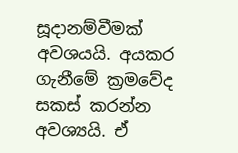සූදානම්වීමක් අවශයයි. අයකර ගැනීමේ ක්‍රමවේද සකස් කරන්න අවශ්‍යයි. ඒ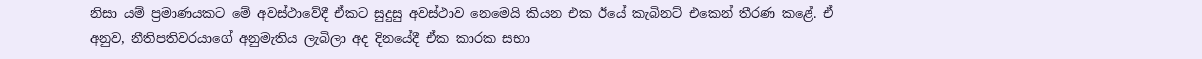නිසා යම් ප්‍රමාණයකට මේ අවස්ථාවේදී ඒකට සුදුසු අවස්ථාව නෙමෙයි කියන එක ඊයේ කැබිනට් එකෙන් තීරණ කළේ. ඒ අනුව, නීතිපතිවරයාගේ අනුමැතිය ලැබිලා අද දිනයේදී ඒක කාරක සභා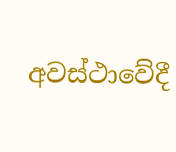අවස්ථාවේදී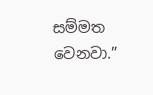සම්මත වෙනවා.”